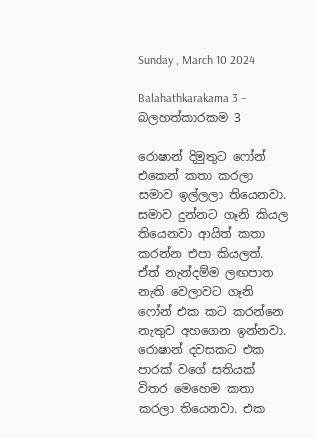Sunday , March 10 2024

Balahathkarakama 3 – බලහත්කාරකම 3

රොෂාන් දිමුතුට ෆෝන් එකෙන් කතා කරලා සමාව ඉල්ලලා තියෙනවා. සමාව දුන්නට ගෑනි කියල තියෙනවා ආයිත් කතා කරන්න එපා කියලත්. ඒත් නැන්දම්ම ලඟපාත නැති වෙලාවට ගෑනි ෆෝන් එක කට කරන්නෙ නැතුව අහගෙන ඉන්නවා.
රොෂාන් දවසකට එක පාරක් වගේ සතියක් විතර මෙහෙම කතා කරලා තියෙනවා. එක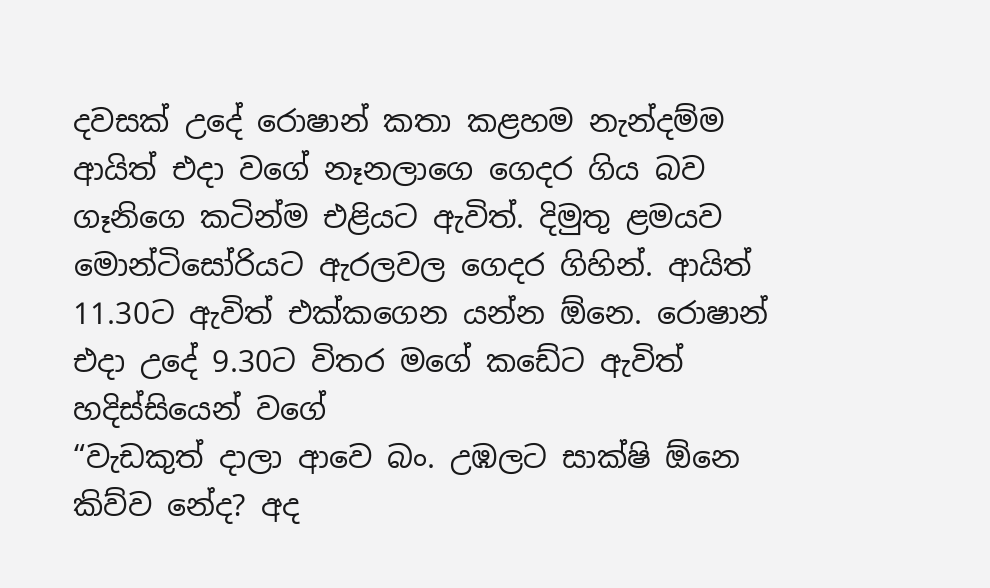දවසක් උදේ රොෂාන් කතා කළහම නැන්දම්ම ආයිත් එදා වගේ නෑනලාගෙ ගෙදර ගිය බව ගෑනිගෙ කටින්ම එළියට ඇවිත්. දිමුතු ළමයව මොන්ටිසෝරියට ඇරලවල ගෙදර ගිහින්. ආයිත් 11.30ට ඇවිත් එක්කගෙන යන්න ඕනෙ. රොෂාන් එදා උදේ 9.30ට විතර මගේ කඩේට ඇවිත් හදිස්සියෙන් වගේ
“වැඩකුත් දාලා ආවෙ බං. උඹලට සාක්ෂි ඕනෙ කිව්ව නේද? අද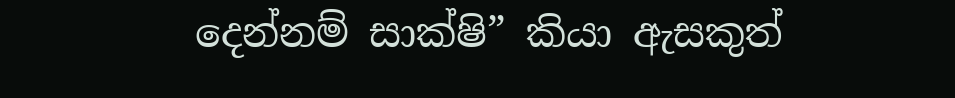දෙන්නම් සාක්ෂි” කියා ඇසකුත්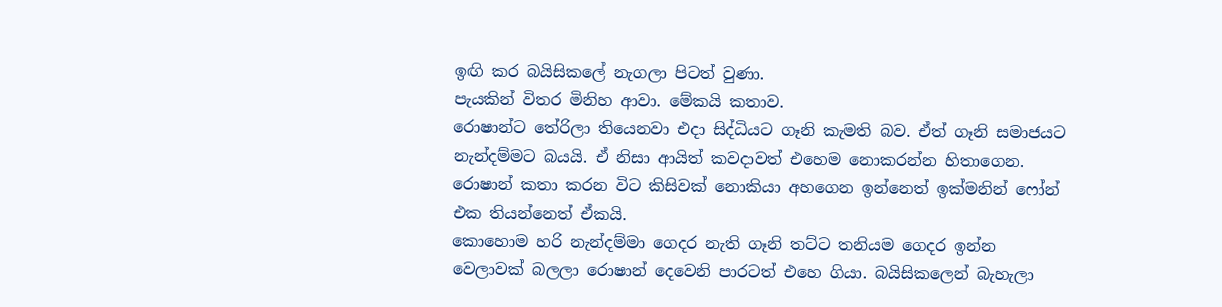ඉඟි කර බයිසිකලේ නැගලා පිටත් වුණා.
පැයකින් විතර මිනිහ ආවා. මේකයි කතාව.
රොෂාන්ට තේරිලා තියෙනවා එදා සිද්ධියට ගෑනි කැමති බව. ඒත් ගෑනි සමාජයට නැන්දම්මට බයයි. ඒ නිසා ආයිත් කවදාවත් එහෙම නොකරන්න හිතාගෙන. රොෂාන් කතා කරන විට කිසිවක් නොකියා අහගෙන ඉන්නෙත් ඉක්මනින් ෆෝන් එක තියන්නෙත් ඒකයි.
කොහොම හරි නැන්දම්මා ගෙදර නැති ගෑනි තට්ට තනියම ගෙදර ඉන්න වෙලාවක් බලලා රොෂාන් දෙවෙනි පාරටත් එහෙ ගියා. බයිසිකලෙන් බැහැලා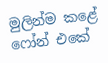මුලින්ම කළේ ෆෝන් එකේ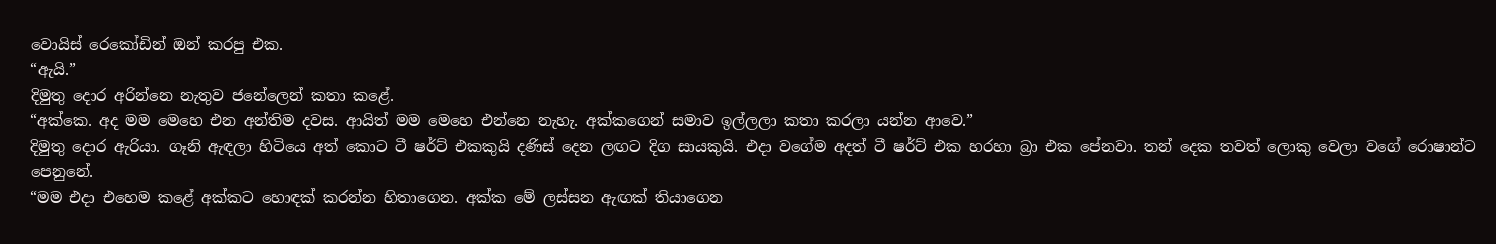වොයිස් රෙකෝඩින් ඔන් කරපු එක.
“ඇයි.”
දිමුතු දොර අරින්නෙ නැතුව ජනේලෙන් කතා කළේ.
“අක්කෙ. අද මම මෙහෙ එන අන්තිම දවස. ආයිත් මම මෙහෙ එන්නෙ නැහැ. අක්කගෙන් සමාව ඉල්ලලා කතා කරලා යන්න ආවෙ.”
දිමුතු දොර ඇරියා. ගෑනි ඇඳලා හිටියෙ අත් කොට ටී ෂර්ට් එකකුයි දණිස් දෙන ලඟට දිග සායකුයි. එදා වගේම අදත් ටී ෂර්ට් එක හරහා බ්‍රා එක පේනවා. තන් දෙක තවත් ලොකු වෙලා වගේ රොෂාන්ට පෙනුනේ.
“මම එදා එහෙම කළේ අක්කට හොඳක් කරන්න හිතාගෙන. අක්ක මේ ලස්සන ඇඟක් තියාගෙන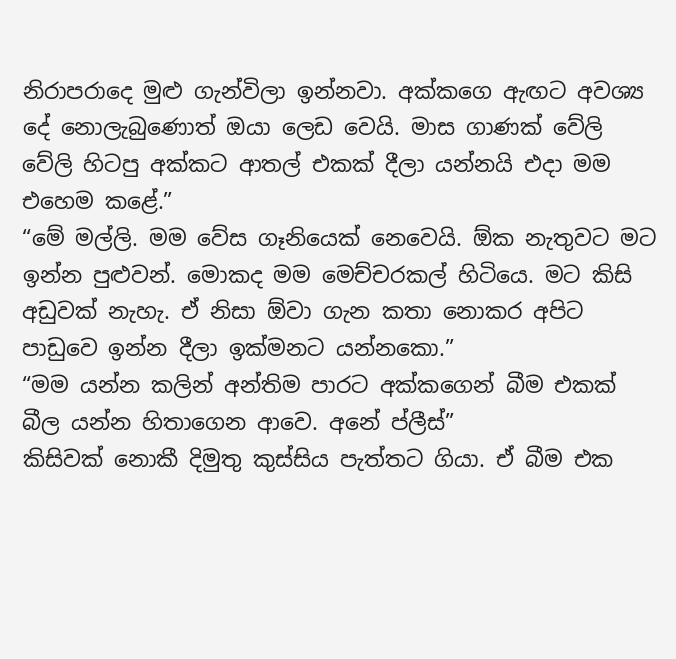නිරාපරාදෙ මුළු ගැන්විලා ඉන්නවා. අක්කගෙ ඇඟට අවශ්‍ය දේ නොලැබුණොත් ඔයා ලෙඩ වෙයි. මාස ගාණක් වේලි වේලි හිටපු අක්කට ආතල් එකක් දීලා යන්නයි එදා මම එහෙම කළේ.”
“මේ මල්ලි. මම වේස ගෑනියෙක් නෙවෙයි. ඕක නැතුවට මට ඉන්න පුළුවන්. මොකද මම මෙච්චරකල් හිටියෙ. මට කිසි අඩුවක් නැහැ. ඒ නිසා ඕවා ගැන කතා නොකර අපිට පාඩුවෙ ඉන්න දීලා ඉක්මනට යන්නකො.”
“මම යන්න කලින් අන්තිම පාරට අක්කගෙන් බීම එකක් බීල යන්න හිතාගෙන ආවෙ. අනේ ප්ලීස්”
කිසිවක් නොකී දිමුතු කුස්සිය පැත්තට ගියා. ඒ බීම එක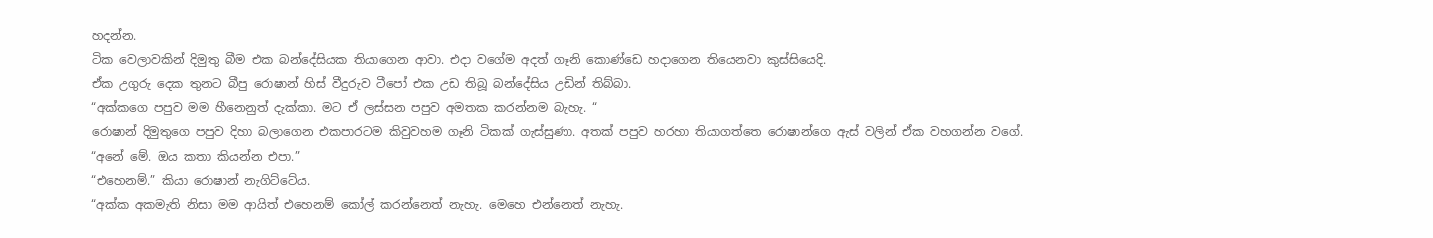හදන්න.
ටික වෙලාවකින් දිමුතු බීම එක බන්දේසියක තියාගෙන ආවා. එදා වගේම අදත් ගෑනි කොණ්ඩෙ හදාගෙන තියෙනවා කුස්සියෙදි.
ඒක උගුරු දෙක තුනට බීපු රොෂාන් හිස් වීදුරුව ටීපෝ එක උඩ තිබූ බන්දේසිය උඩින් තිබ්බා.
“අක්කගෙ පපුව මම හීනෙනුත් දැක්කා. මට ඒ ලස්සන පපුව අමතක කරන්නම බැහැ. “
රොෂාන් දිමුතුගෙ පපුව දිහා බලාගෙන එකපාරටම කිවුවහම ගෑනි ටිකක් ගැස්සුණා. අතක් පපුව හරහා තියාගත්තෙ රොෂාන්ගෙ ඇස් වලින් ඒක වහගන්න වගේ.
“අනේ මේ. ඔය කතා කියන්න එපා.”
“එහෙනම්.” කියා රොෂාන් නැගිට්ටේය.
“අක්ක අකමැති නිසා මම ආයිත් එහෙනම් කෝල් කරන්නෙත් නැහැ. මෙහෙ එන්නෙත් නැහැ.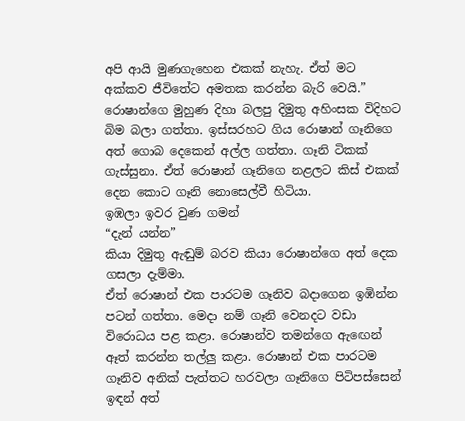අපි ආයි මුණගැහෙන එකක් නැහැ. ඒත් මට අක්කව ජීවිතේට අමතක කරන්න බැරි වෙයි.”
රොෂාන්ගෙ මුහුණ දිහා බලපු දිමුතු අහිංසක විදිහට බිම බලා ගත්තා. ඉස්සරහට ගිය රොෂාන් ගෑනිගෙ අත් ගොබ දෙකෙන් අල්ල ගත්තා. ගෑනි ටිකක් ගැස්සුනා. ඒත් රොෂාන් ගෑනිගෙ නළලට කිස් එකක් දෙන කොට ගෑනි නොසෙල්වී හිටියා.
ඉඹලා ඉවර වුණ ගමන්
“දැන් යන්න”
කියා දිමුතු ඇඬුම් බරව කියා රොෂාන්ගෙ අත් දෙක ගසලා දැම්මා.
ඒත් රොෂාන් එක පාරටම ගෑනිව බදාගෙන ඉඹින්න පටන් ගත්තා. මෙදා නම් ගෑනි වෙනදට වඩා විරොධය පළ කළා. රොෂාන්ව තමන්ගෙ ඇඟෙන් ඈත් කරන්න තල්ලු කළා. රොෂාන් එක පාරටම ගෑනිව අනික් පැත්තට හරවලා ගෑනිගෙ පිටිපස්සෙන් ඉඳන් අත්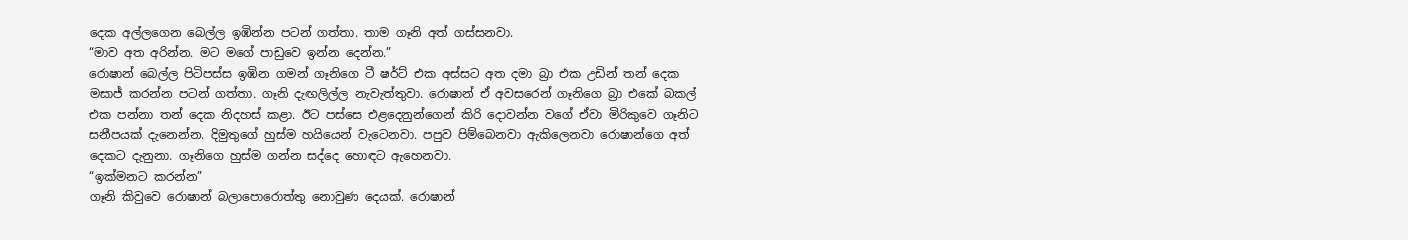දෙක අල්ලගෙන බෙල්ල ඉඹින්න පටන් ගත්තා. තාම ගෑනි අත් ගස්සනවා.
“මාව අත අරින්න. මට මගේ පාඩුවෙ ඉන්න දෙන්න.”
රොෂාන් බෙල්ල පිටිපස්ස ඉඹින ගමන් ගෑනිගෙ ටී ෂර්ට් එක අස්සට අත දමා බ්‍රා එක උඩින් තන් දෙක මසාජ් කරන්න පටන් ගත්තා. ගෑනි දැඟලිල්ල නැවැත්තුවා. රොෂාන් ඒ අවසරෙන් ගෑනිගෙ බ්‍රා එකේ බකල් එක පන්නා තන් දෙක නිදහස් කළා. ඊට පස්සෙ එළදෙනුන්ගෙන් කිරි දොවන්න වගේ ඒවා මිරිකුවෙ ගෑනිට සනීපයක් දැනෙන්න. දිමුතුගේ හුස්ම හයියෙන් වැටෙනවා. පපුව පිම්බෙනවා ඇකිලෙනවා රොෂාන්ගෙ අත් දෙකට දැනුනා. ගෑනිගෙ හුස්ම ගන්න සද්දෙ හොඳට ඇහෙනවා.
“ඉක්මනට කරන්න”
ගෑනි කිවුවෙ රොෂාන් බලාපොරොත්තු නොවුණ දෙයක්. රොෂාන්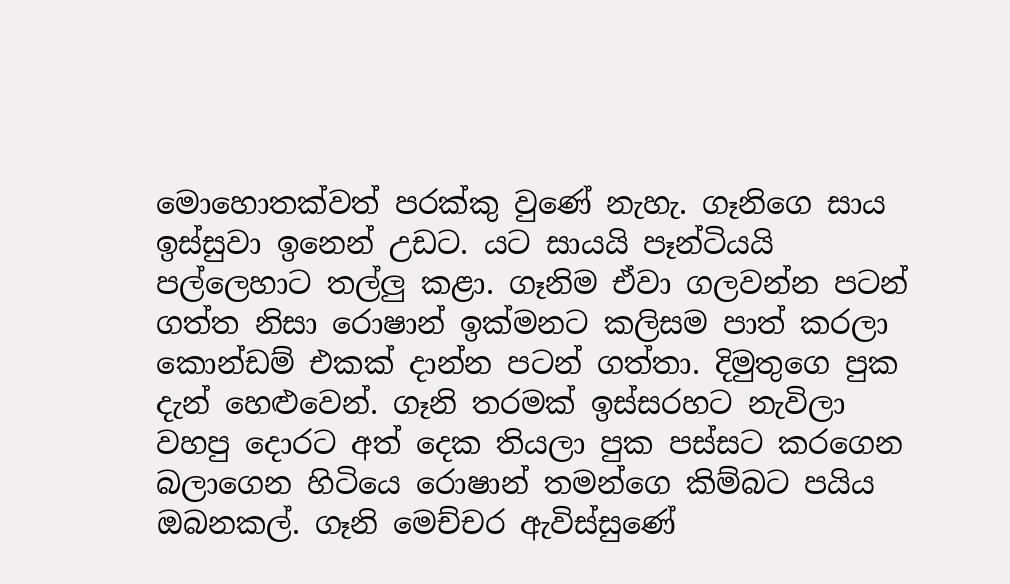මොහොතක්වත් පරක්කු වුණේ නැහැ. ගෑනිගෙ සාය ඉස්සුවා ඉනෙන් උඩට. යට සායයි පෑන්ටියයි පල්ලෙහාට තල්ලු කළා. ගෑනිම ඒවා ගලවන්න පටන් ගත්ත නිසා රොෂාන් ඉක්මනට කලිසම පාත් කරලා කොන්ඩම් එකක් දාන්න පටන් ගත්තා. දිමුතුගෙ පුක දැන් හෙළුවෙන්. ගෑනි තරමක් ඉස්සරහට නැවිලා වහපු දොරට අත් දෙක තියලා පුක පස්සට කරගෙන බලාගෙන හිටියෙ රොෂාන් තමන්ගෙ කිම්බට පයිය ඔබනකල්. ගෑනි මෙච්චර ඇවිස්සුණේ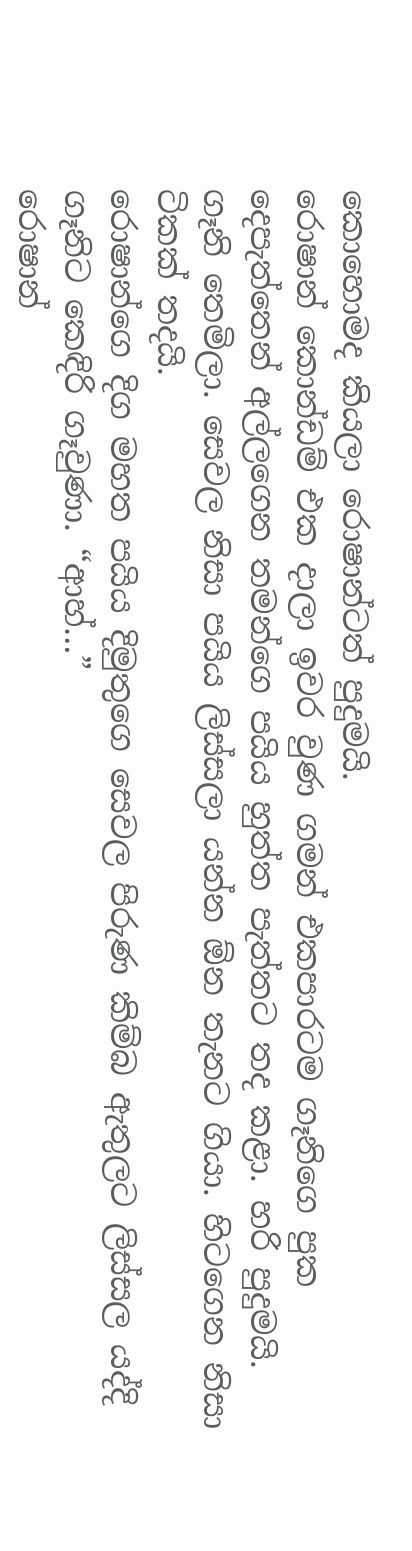කොහොමද කියලා රොෂාන්ටත් පුදුමයි.
රොෂාන් කොන්ඩම් එක දාලා ඉවර වුණ ගමන් එකපාරටම ගෑනිගෙ පුක දෙපැත්තෙන් අල්ලගෙන තමන්ගෙ පයිය හුත්ත පැත්තට තද කළා. හරි පුදුමයි. ගෑනි තෙමිලා. සෙවල නිසා පයිය ලිස්සලා යන්න ඕන තැනට ගියා. හිටගෙන නිසා ටිකක් තදයි.
රොෂාන්ගෙ දිග මහත පයිය දිමුතුගෙ සෙවල පිරුණ කිම්බ ඇතුලට ලිස්සල යද්දි ගෑනිට කෙඳිරි ගෑවුණා. “ආහ්…”
රොෂාන්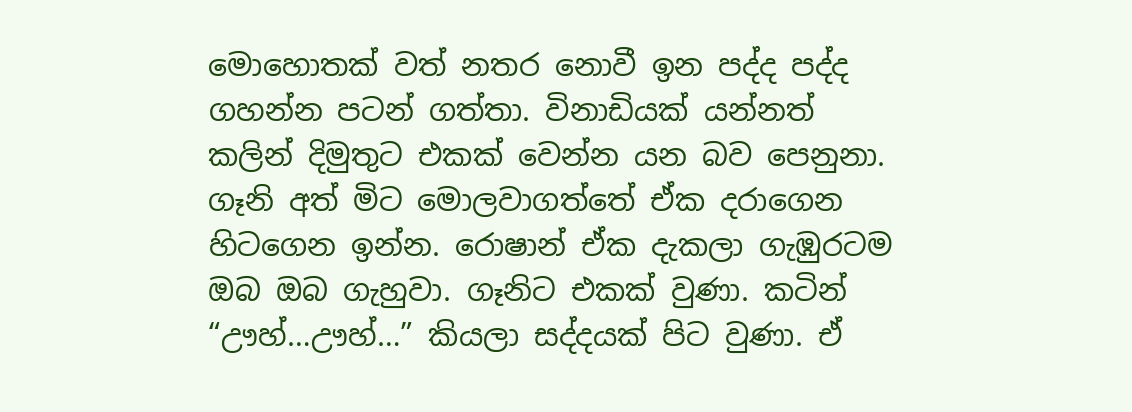මොහොතක් වත් නතර නොවී ඉන පද්ද පද්ද ගහන්න පටන් ගත්තා. විනාඩියක් යන්නත් කලින් දිමුතුට එකක් වෙන්න යන බව පෙනුනා. ගෑනි අත් මිට මොලවාගත්තේ ඒක දරාගෙන හිටගෙන ඉන්න. රොෂාන් ඒක දැකලා ගැඹුරටම ඔබ ඔබ ගැහුවා. ගෑනිට එකක් වුණා. කටින් “ඌහ්…ඌහ්…” කියලා සද්දයක් පිට වුණා. ඒ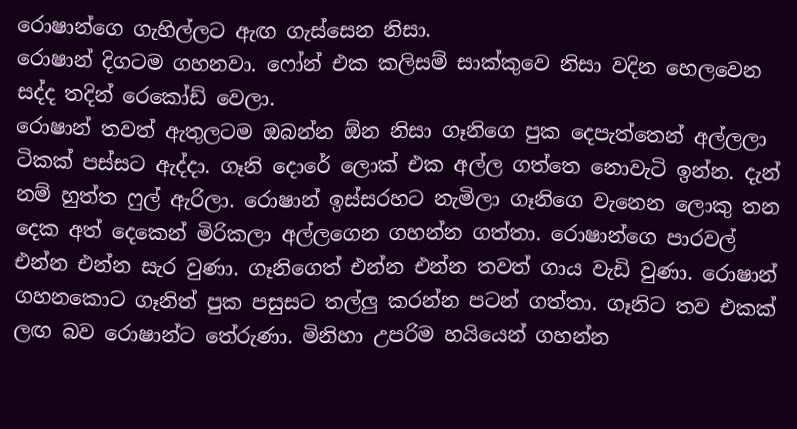රොෂාන්ගෙ ගැහිල්ලට ඇඟ ගැස්සෙන නිසා.
රොෂාන් දිගටම ගහනවා. ෆෝන් එක කලිසම් සාක්කුවෙ නිසා වදින හෙලවෙන සද්ද තදින් රෙකෝඩ් වෙලා.
රොෂාන් තවත් ඇතුලටම ඔබන්න ඕන නිසා ගෑනිගෙ පුක දෙපැත්තෙන් අල්ලලා ටිකක් පස්සට ඇද්දා. ගෑනි දොරේ ලොක් එක අල්ල ගත්තෙ නොවැටි ඉන්න. දැන් නම් හුත්ත ෆුල් ඇරිලා. රොෂාන් ඉස්සරහට නැමිලා ගෑනිගෙ වැනෙන ලොකු තන දෙක අත් දෙකෙන් මිරිකලා අල්ලගෙන ගහන්න ගත්තා. රොෂාන්ගෙ පාරවල් එන්න එන්න සැර වුණා. ගෑනිගෙත් එන්න එන්න තවත් ගාය වැඩි වුණා. රොෂාන් ගහනකොට ගෑනිත් පුක පසුසට තල්ලු කරන්න පටන් ගත්තා. ගෑනිට තව එකක් ලඟ බව රොෂාන්ට තේරුණා. මිනිහා උපරිම හයියෙන් ගහන්න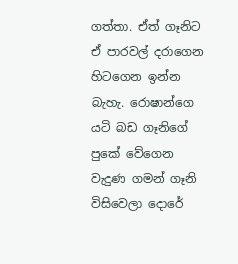ගත්තා. ඒත් ගෑනිට ඒ පාරවල් දරාගෙන හිටගෙන ඉන්න බැහැ. රොෂාන්ගෙ යටි බඩ ගෑනිගේ පුකේ වේගෙන වැදුණ ගමන් ගෑනි විසිවෙලා දොරේ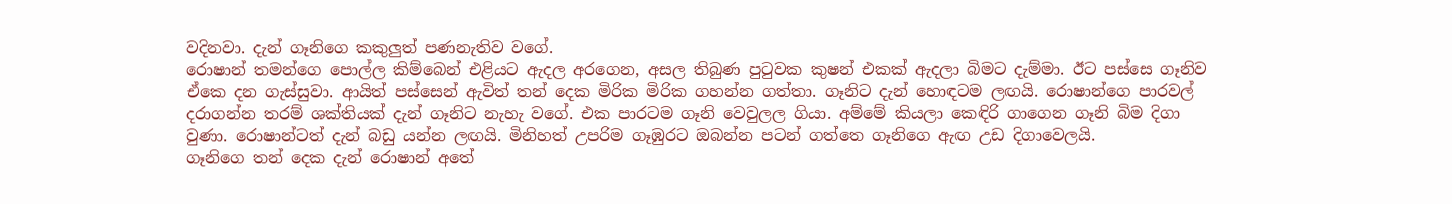වදිනවා. දැන් ගෑනිගෙ කකුලුත් පණනැතිව වගේ.
රොෂාන් තමන්ගෙ පොල්ල කිම්බෙන් එළියට ඇදල අරගෙන, අසල තිබුණ පුටුවක කුෂන් එකක් ඇදලා බිමට දැම්මා. ඊට පස්සෙ ගෑනිව ඒකෙ දන ගැස්සුවා. ආයිත් පස්සෙන් ඇවිත් තන් දෙක මිරික මිරික ගහන්න ගත්තා. ගෑනිට දැන් හොඳටම ලඟයි. රොෂාන්ගෙ පාරවල් දරාගන්න තරම් ශක්තියක් දැන් ගෑනිට නැහැ වගේ. එක පාරටම ගෑනි වෙවුලල ගියා. අම්මේ කියලා කෙඳිරි ගාගෙන ගෑනි බිම දිගා වුණා. රොෂාන්ටත් දැන් බඩු යන්න ලඟයි. මිනිහත් උපරිම ගෑඹුරට ඔබන්න පටන් ගත්තෙ ගෑනිගෙ ඇඟ උඩ දිගාවෙලයි.
ගෑනිගෙ තන් දෙක දැන් රොෂාන් අතේ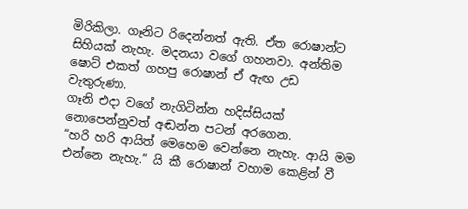මිරිකිලා. ගෑනිට රිදෙන්නත් ඇති. ඒත රොෂාන්ට සිහියක් නැහැ. මදනයා වගේ ගහනවා. අන්තිම ෂොට් එකත් ගහපු රොෂාන් ඒ ඇඟ උඩ වැතුරුණා.
ගෑනි එදා වගේ නැගිටින්න හදිස්සියක් නොපෙන්නුවත් අඬන්න පටන් අරගෙන.
“හරි හරි ආයිත් මෙහෙම වෙන්නෙ නැහැ. ආයි මම එන්නෙ නැහැ.” යි කී රොෂාන් වහාම කෙළින් වී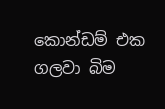කොන්ඩම් එක ගලවා බිම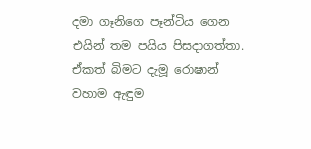දමා ගෑනිගෙ පෑන්ටිය ගෙන එයින් තම පයිය පිසදාගත්තා. ඒකත් බිමට දැමූ රොෂාන් වහාම ඇඳුම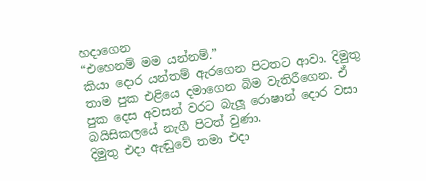හදාගෙන
“එහෙනම් මම යන්නම්.”
කියා දොර යන්තම් ඇරගෙන පිටතට ආවා. දිමුතු තාම පුක එළියෙ දමාගෙන බිම වැතිරීගෙන. ඒ පුක දෙස අවසන් වරට බැලූ රොෂාන් දොර වසා බයිසිකලයේ නැගී පිටත් වුණා.
දිමුතු එදා ඇඬුවේ තමා එදා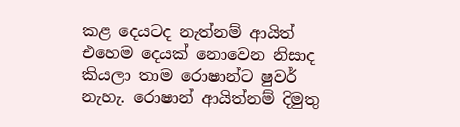කළ දෙයටද නැත්නම් ආයිත් එහෙම දෙයක් නොවෙන නිසාද කියලා තාම රොෂාන්ට ෂුවර් නැහැ. රොෂාන් ආයිත්නම් දිමුතු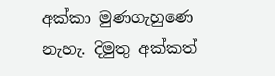අක්කා මුණගැහුණෙ නැහැ. දිමුතු අක්කත්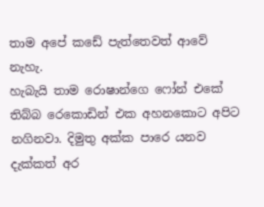තාම අපේ කඩේ පැත්තෙවත් ආවේ නැහැ.
හැබැයි තාම රොෂාන්ගෙ ‍ෆෝන් එකේ තිබ්බ රෙකොඩින් එක අහනකොට අපිට නගිනවා. දිමුතු අක්ක පාරෙ යනව දැක්කත් අර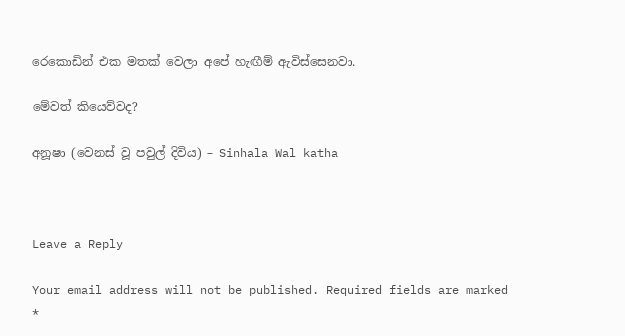රෙකොඩින් එක මතක් වෙලා අපේ හැඟීම් ඇවිස්සෙනවා.

මේවත් කියෙව්වද?

අනූෂා (වෙනස් වූ පවුල් දිවිය) – Sinhala Wal katha



Leave a Reply

Your email address will not be published. Required fields are marked *